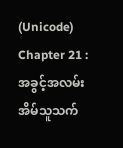(Unicode)
Chapter 21 : အခွင့်အလမ်းအိမ်သူသက်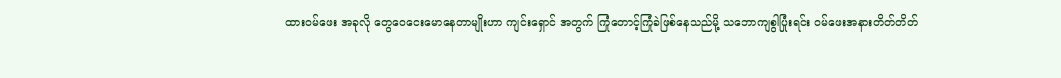ထားဝမ်ဖေး အခုလို တွေဝေငေးမောနေတာမျိုးဟာ ကျင်းရှောင် အတွက် ကြုံတောင့်ကြုံခဲဖြစ်နေသည်မို့ သဘောကျစွါပြုံးရင်း ဝမ်ဖေးအနားတိတ်တိတ်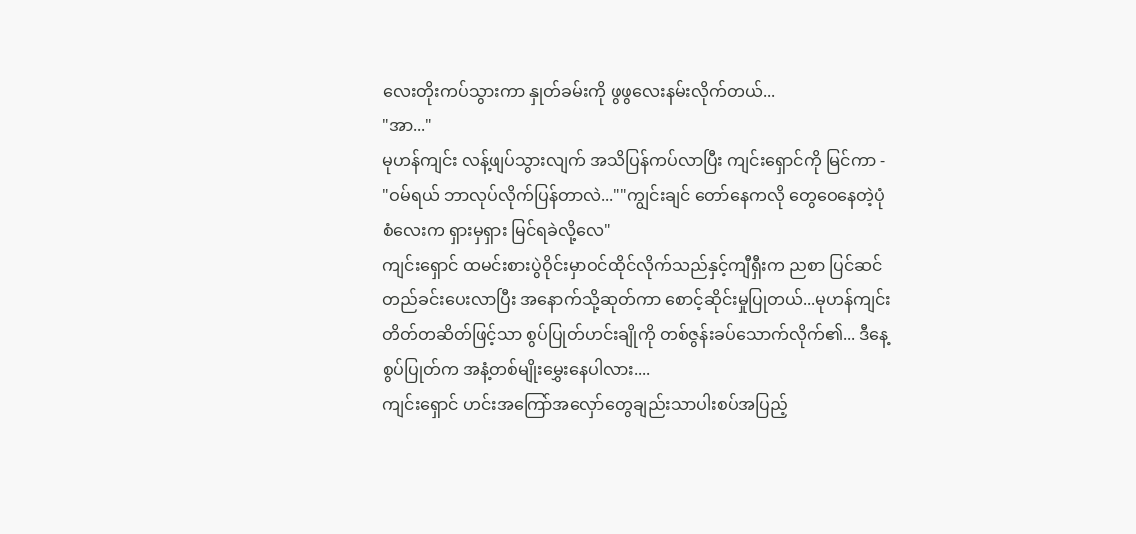လေးတိုးကပ်သွားကာ နှုတ်ခမ်းကို ဖွဖွလေးနမ်းလိုက်တယ်...
"အာ..."
မုဟန်ကျင်း လန့်ဖျပ်သွားလျက် အသိပြန်ကပ်လာပြီး ကျင်းရှောင်ကို မြင်ကာ -
"ဝမ်ရယ် ဘာလုပ်လိုက်ပြန်တာလဲ...""ကျွင်းချင် တော်နေကလို တွေဝေနေတဲ့ပုံစံလေးက ရှားမှရှား မြင်ရခဲလို့လေ"
ကျင်းရှောင် ထမင်းစားပွဲဝိုင်းမှာဝင်ထိုင်လိုက်သည်နှင့်ကျီရှီးက ညစာ ပြင်ဆင်တည်ခင်းပေးလာပြီး အနောက်သို့ဆုတ်ကာ စောင့်ဆိုင်းမှုပြုတယ်...မုဟန်ကျင်း တိတ်တဆိတ်ဖြင့်သာ စွပ်ပြုတ်ဟင်းချိုကို တစ်ဇွန်းခပ်သောက်လိုက်၏... ဒီနေ့ စွပ်ပြုတ်က အနံ့တစ်မျိုးမွှေးနေပါလား....
ကျင်းရှောင် ဟင်းအကြော်အလှော်တွေချည်းသာပါးစပ်အပြည့်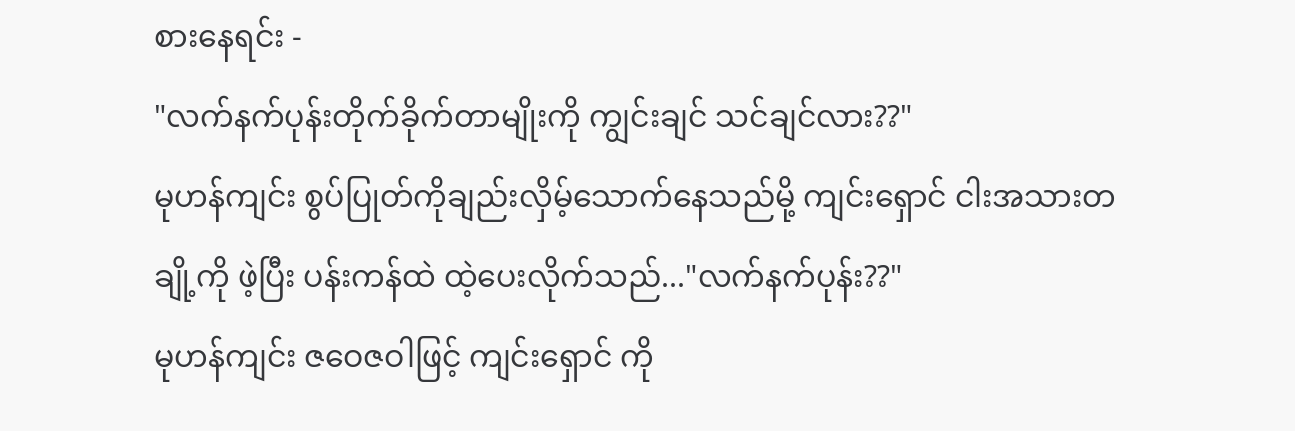စားနေရင်း -
"လက်နက်ပုန်းတိုက်ခိုက်တာမျိုးကို ကျွင်းချင် သင်ချင်လား??"
မုဟန်ကျင်း စွပ်ပြုတ်ကိုချည်းလှိမ့်သောက်နေသည်မို့ ကျင်းရှောင် ငါးအသားတချို့ကို ဖဲ့ပြီး ပန်းကန်ထဲ ထဲ့ပေးလိုက်သည်..."လက်နက်ပုန်း??"
မုဟန်ကျင်း ဇဝေဇဝါဖြင့် ကျင်းရှောင် ကို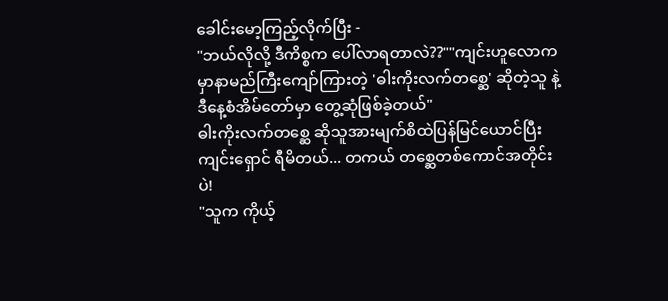ခေါင်းမော့ကြည့်လိုက်ပြီး -
"ဘယ်လိုလို့ ဒီကိစ္စက ပေါ်လာရတာလဲ??""ကျင်းဟူလောကမှာနာမည်ကြီးကျော်ကြားတဲ့ 'ဓါးကိုးလက်တစ္ဆေ' ဆိုတဲ့သူ နဲ့ ဒီနေ့စံအိမ်တော်မှာ တွေ့ဆုံဖြစ်ခဲ့တယ်"
ဓါးကိုးလက်တစ္ဆေ ဆိုသူအားမျက်စိထဲပြန်မြင်ယောင်ပြီး ကျင်းရှောင် ရီမိတယ်... တကယ် တစ္ဆေတစ်ကောင်အတိုင်းပဲ!
"သူက ကိုယ့်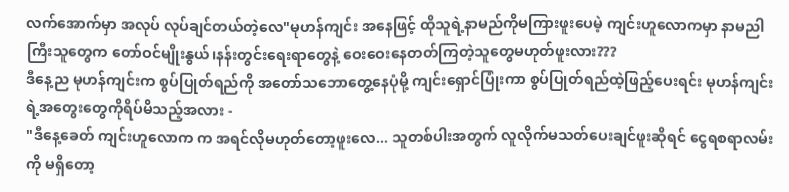လက်အောက်မှာ အလုပ် လုပ်ချင်တယ်တဲ့လေ"မုဟန်ကျင်း အနေဖြင့် ထိုသူရဲ့နာမည်ကိုမကြားဖူးပေမဲ့ ကျင်းဟူလောကမှာ နာမညါကြီးသူတွေက တော်ဝင်မျိုးနွယ်၊နန်းတွင်းရေးရာတွေနဲ့ ဝေးဝေးနေတတ်ကြတဲ့သူတွေမဟုတ်ဖူးလား???
ဒီနေ့ည မုဟန်ကျင်းက စွပ်ပြုတ်ရည်ကို အတော်သဘောတွေ့နေပုံမို့ ကျင်းရှောင်ပြုံးကာ စွပ်ပြုတ်ရည်ထဲ့ဖြည့်ပေးရင်း မုဟန်ကျင်းရဲ့အတွေးတွေကိုရိပ်မိသည့်အလား -
"ဒီနေ့ခေတ် ကျင်းဟူလောက က အရင်လိုမဟုတ်တော့ဖူးလေ... သူတစ်ပါးအတွက် လူလိုက်မသတ်ပေးချင်ဖူးဆိုရင် ငွေရစရာလမ်းကို မရှိတော့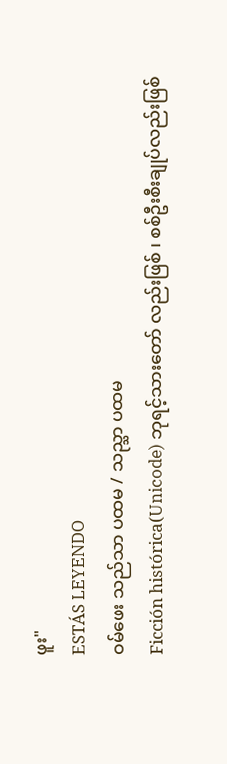ဖူး"
ESTÁS LEYENDO
ဝမ်ဖေး သည်သာ ပထမ / သည္သာ ပထမ
Ficción histórica(Unicode) ဘုရင့်သားတော် လည်းဖြစ် ၊ စစ်ဦးစီးချုပ်လည်းဖြစ်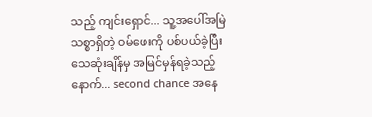သည့် ကျင်းရှောင်... သူ့အပေါ်အမြဲသစ္စာရှိတဲ့ ဝမ်ဖေးကို ပစ်ပယ်ခဲ့ပြီး သေဆုံးချိန်မှ အမြင်မှန်ရခဲ့သည့်နောက်... second chance အနေ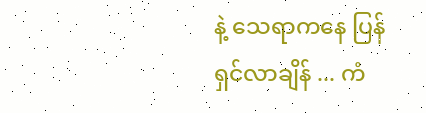နဲ့ သေရာကနေ ပြန်ရှင်လာချိန် ... ကံ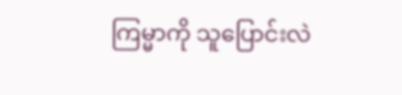ကြမ္မာကို သူပြောင်းလဲ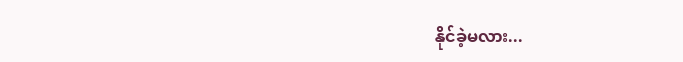နိုင်ခဲ့မလား...